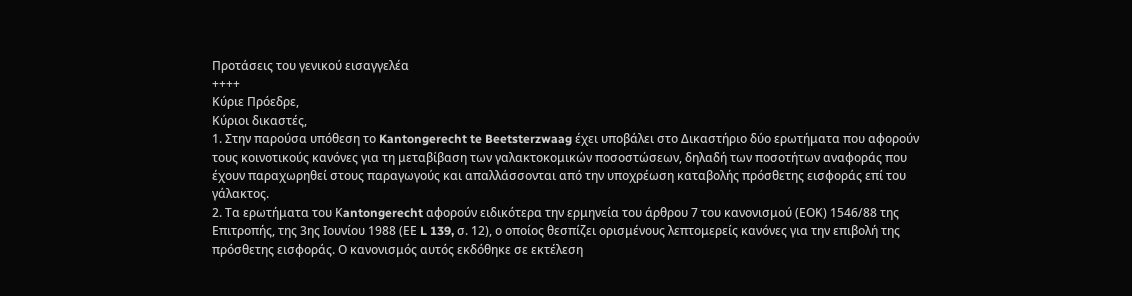Προτάσεις του γενικού εισαγγελέα
++++
Κύριε Πρόεδρε,
Kύριοι δικαστές,
1. Στην παρούσα υπόθεση το Kantongerecht te Beetsterzwaag έχει υποβάλει στο Δικαστήριο δύο ερωτήματα που αφορούν τους κοινοτικούς κανόνες για τη μεταβίβαση των γαλακτοκομικών ποσοστώσεων, δηλαδή των ποσοτήτων αναφοράς που έχουν παραχωρηθεί στους παραγωγούς και απαλλάσσονται από την υποχρέωση καταβολής πρόσθετης εισφοράς επί του γάλακτος.
2. Τα ερωτήματα του Κantongerecht αφορούν ειδικότερα την ερμηνεία του άρθρου 7 του κανονισμού (ΕΟΚ) 1546/88 της Επιτροπής, της 3ης Ιουνίου 1988 (ΕΕ L 139, σ. 12), ο οποίος θεσπίζει ορισμένους λεπτομερείς κανόνες για την επιβολή της πρόσθετης εισφοράς. Ο κανονισμός αυτός εκδόθηκε σε εκτέλεση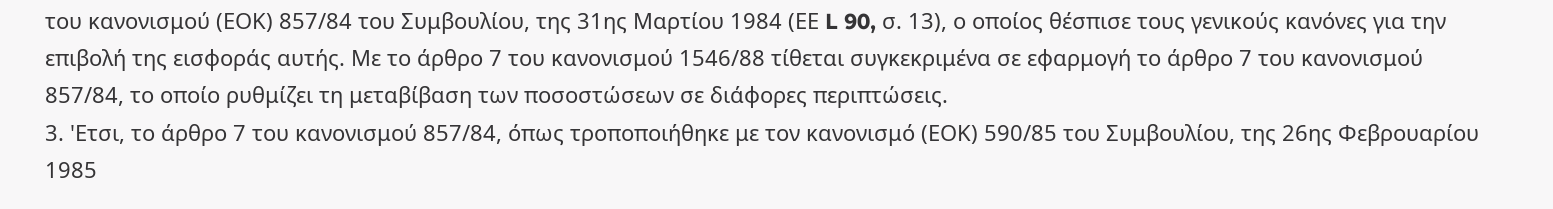του κανονισμού (ΕΟΚ) 857/84 του Συμβουλίου, της 31ης Μαρτίου 1984 (ΕΕ L 90, σ. 13), ο οποίος θέσπισε τους γενικούς κανόνες για την επιβολή της εισφοράς αυτής. Με το άρθρο 7 του κανονισμού 1546/88 τίθεται συγκεκριμένα σε εφαρμογή το άρθρο 7 του κανονισμού 857/84, το οποίο ρυθμίζει τη μεταβίβαση των ποσοστώσεων σε διάφορες περιπτώσεις.
3. 'Ετσι, το άρθρο 7 του κανονισμού 857/84, όπως τροποποιήθηκε με τον κανονισμό (ΕΟΚ) 590/85 του Συμβουλίου, της 26ης Φεβρουαρίου 1985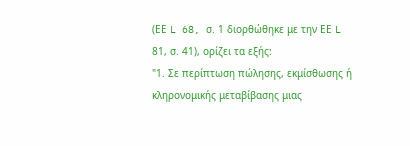(ΕΕ L 68, σ. 1 διορθώθηκε με την ΕΕ L 81, σ. 41), ορίζει τα εξής:
"1. Σε περίπτωση πώλησης, εκμίσθωσης ή κληρονομικής μεταβίβασης μιας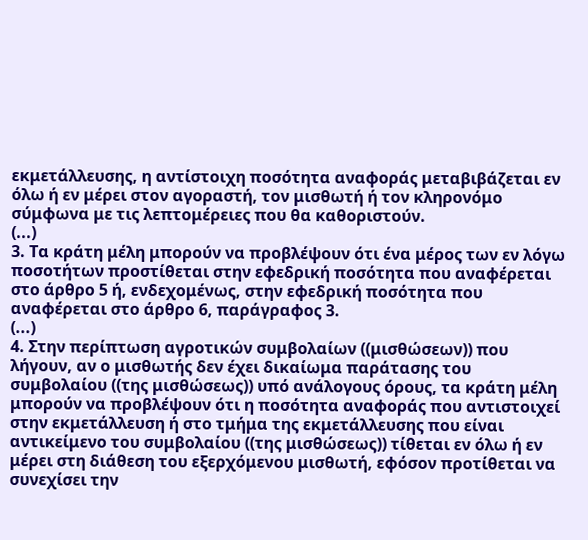εκμετάλλευσης, η αντίστοιχη ποσότητα αναφοράς μεταβιβάζεται εν όλω ή εν μέρει στον αγοραστή, τον μισθωτή ή τον κληρονόμο σύμφωνα με τις λεπτομέρειες που θα καθοριστούν.
(...)
3. Τα κράτη μέλη μπορούν να προβλέψουν ότι ένα μέρος των εν λόγω ποσοτήτων προστίθεται στην εφεδρική ποσότητα που αναφέρεται στο άρθρο 5 ή, ενδεχομένως, στην εφεδρική ποσότητα που αναφέρεται στο άρθρο 6, παράγραφος 3.
(...)
4. Στην περίπτωση αγροτικών συμβολαίων ((μισθώσεων)) που λήγουν, αν ο μισθωτής δεν έχει δικαίωμα παράτασης του συμβολαίου ((της μισθώσεως)) υπό ανάλογους όρους, τα κράτη μέλη μπορούν να προβλέψουν ότι η ποσότητα αναφοράς που αντιστοιχεί στην εκμετάλλευση ή στο τμήμα της εκμετάλλευσης που είναι αντικείμενο του συμβολαίου ((της μισθώσεως)) τίθεται εν όλω ή εν μέρει στη διάθεση του εξερχόμενου μισθωτή, εφόσον προτίθεται να συνεχίσει την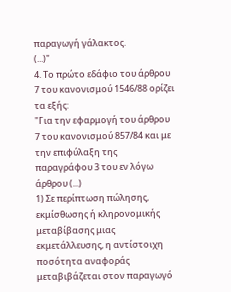παραγωγή γάλακτος.
(...)"
4. Το πρώτο εδάφιο του άρθρου 7 του κανονισμού 1546/88 ορίζει τα εξής:
"Για την εφαρμογή του άρθρου 7 του κανονισμού 857/84 και με την επιφύλαξη της παραγράφου 3 του εν λόγω άρθρου (...)
1) Σε περίπτωση πώλησης, εκμίσθωσης ή κληρονομικής μεταβίβασης μιας εκμετάλλευσης, η αντίστοιχη ποσότητα αναφοράς μεταβιβάζεται στον παραγωγό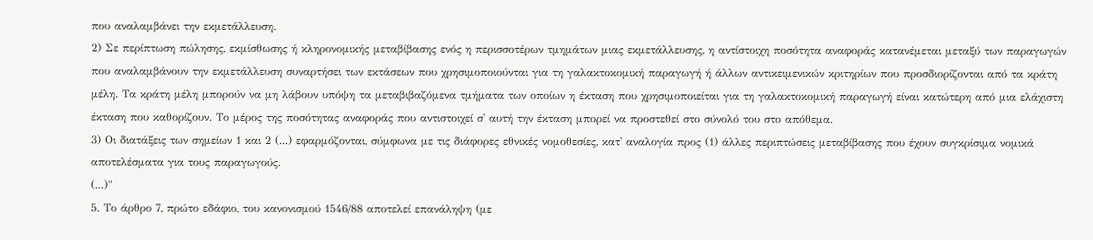που αναλαμβάνει την εκμετάλλευση.
2) Σε περίπτωση πώλησης, εκμίσθωσης ή κληρονομικής μεταβίβασης ενός η περισσοτέρων τμημάτων μιας εκμετάλλευσης, η αντίστοιχη ποσότητα αναφοράς κατανέμεται μεταξύ των παραγωγών που αναλαμβάνουν την εκμετάλλευση συναρτήσει των εκτάσεων που χρησιμοποιούνται για τη γαλακτοκομική παραγωγή ή άλλων αντικειμενικών κριτηρίων που προσδιορίζονται από τα κράτη μέλη. Τα κράτη μέλη μπορούν να μη λάβουν υπόψη τα μεταβιβαζόμενα τμήματα των οποίων η έκταση που χρησιμοποιείται για τη γαλακτοκομική παραγωγή είναι κατώτερη από μια ελάχιστη έκταση που καθορίζουν. Το μέρος της ποσότητας αναφοράς που αντιστοιχεί σ' αυτή την έκταση μπορεί να προστεθεί στο σύνολό του στο απόθεμα.
3) Οι διατάξεις των σημείων 1 και 2 (...) εφαρμόζονται, σύμφωνα με τις διάφορες εθνικές νομοθεσίες, κατ' αναλογία προς (1) άλλες περιπτώσεις μεταβίβασης που έχουν συγκρίσιμα νομικά αποτελέσματα για τους παραγωγούς.
(...)"
5. Το άρθρο 7, πρώτο εδάφιο, του κανονισμού 1546/88 αποτελεί επανάληψη (με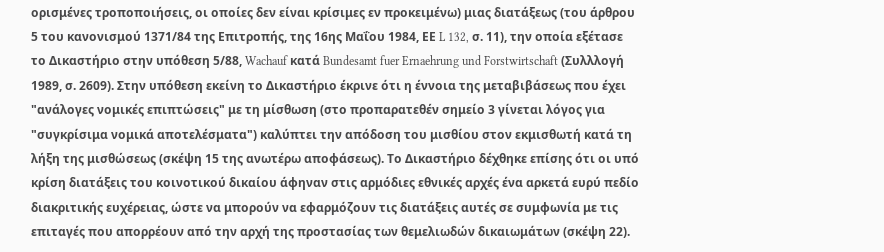ορισμένες τροποποιήσεις, οι οποίες δεν είναι κρίσιμες εν προκειμένω) μιας διατάξεως (του άρθρου 5 του κανονισμού 1371/84 της Επιτροπής, της 16ης Μαΐου 1984, ΕΕ L 132, σ. 11), την οποία εξέτασε το Δικαστήριο στην υπόθεση 5/88, Wachauf κατά Bundesamt fuer Ernaehrung und Forstwirtschaft (Συλλλογή 1989, σ. 2609). Στην υπόθεση εκείνη το Δικαστήριο έκρινε ότι η έννοια της μεταβιβάσεως που έχει "ανάλογες νομικές επιπτώσεις" με τη μίσθωση (στο προπαρατεθέν σημείο 3 γίνεται λόγος για "συγκρίσιμα νομικά αποτελέσματα") καλύπτει την απόδοση του μισθίου στον εκμισθωτή κατά τη λήξη της μισθώσεως (σκέψη 15 της ανωτέρω αποφάσεως). Το Δικαστήριο δέχθηκε επίσης ότι οι υπό κρίση διατάξεις του κοινοτικού δικαίου άφηναν στις αρμόδιες εθνικές αρχές ένα αρκετά ευρύ πεδίο διακριτικής ευχέρειας, ώστε να μπορούν να εφαρμόζουν τις διατάξεις αυτές σε συμφωνία με τις επιταγές που απορρέουν από την αρχή της προστασίας των θεμελιωδών δικαιωμάτων (σκέψη 22).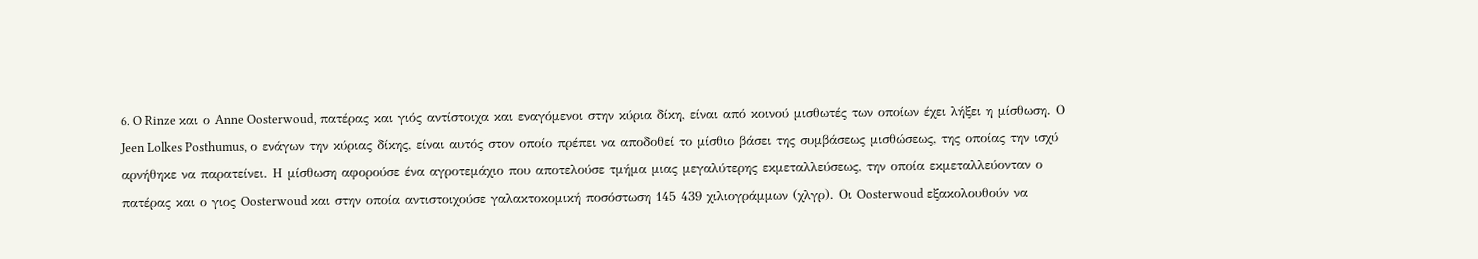6. O Rinze και ο Anne Oosterwoud, πατέρας και γιός αντίστοιχα και εναγόμενοι στην κύρια δίκη, είναι από κοινού μισθωτές των οποίων έχει λήξει η μίσθωση. Ο Jeen Lolkes Posthumus, ο ενάγων την κύριας δίκης, είναι αυτός στον οποίο πρέπει να αποδοθεί το μίσθιο βάσει της συμβάσεως μισθώσεως, της οποίας την ισχύ αρνήθηκε να παρατείνει. Η μίσθωση αφορούσε ένα αγροτεμάχιο που αποτελούσε τμήμα μιας μεγαλύτερης εκμεταλλεύσεως, την οποία εκμεταλλεύονταν ο πατέρας και ο γιος Oosterwoud και στην οποία αντιστοιχούσε γαλακτοκομική ποσόστωση 145 439 χιλιογράμμων (χλγρ). Οι Oosterwoud εξακολουθούν να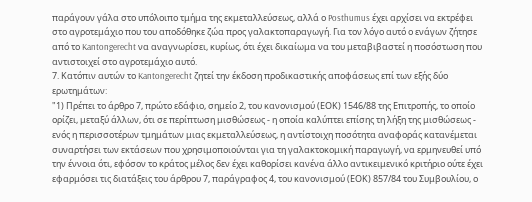παράγουν γάλα στο υπόλοιπο τμήμα της εκμεταλλεύσεως, αλλά ο Posthumus έχει αρχίσει να εκτρέφει στο αγροτεμάχιο που του αποδόθηκε ζώα προς γαλακτοπαραγωγή. Για τον λόγο αυτό ο ενάγων ζήτησε από το Kantongerecht να αναγνωρίσει, κυρίως, ότι έχει δικαίωμα να του μεταβιβαστεί η ποσόστωση που αντιστοιχεί στο αγροτεμάχιο αυτό.
7. Κατόπιν αυτών το Kantongerecht ζητεί την έκδοση προδικαστικής αποφάσεως επί των εξής δύο ερωτημάτων:
"1) Πρέπει το άρθρο 7, πρώτο εδάφιο, σημείο 2, του κανονισμού (ΕΟΚ) 1546/88 της Επιτροπής, το οποίο ορίζει, μεταξύ άλλων, ότι σε περίπτωση μισθώσεως - η οποία καλύπτει επίσης τη λήξη της μισθώσεως - ενός η περισσοτέρων τμημάτων μιας εκμεταλλεύσεως, η αντίστοιχη ποσότητα αναφοράς κατανέμεται συναρτήσει των εκτάσεων που χρησιμοποιούνται για τη γαλακτοκομική παραγωγή, να ερμηνευθεί υπό την έννοια ότι, εφόσον το κράτος μέλος δεν έχει καθορίσει κανένα άλλο αντικειμενικό κριτήριο ούτε έχει εφαρμόσει τις διατάξεις του άρθρου 7, παράγραφος 4, του κανονισμού (ΕΟΚ) 857/84 του Συμβουλίου, ο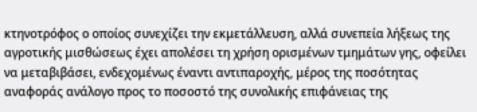κτηνοτρόφος ο οποίος συνεχίζει την εκμετάλλευση, αλλά συνεπεία λήξεως της αγροτικής μισθώσεως έχει απολέσει τη χρήση ορισμένων τμημάτων γης, οφείλει να μεταβιβάσει, ενδεχομένως έναντι αντιπαροχής, μέρος της ποσότητας αναφοράς ανάλογο προς το ποσοστό της συνολικής επιφάνειας της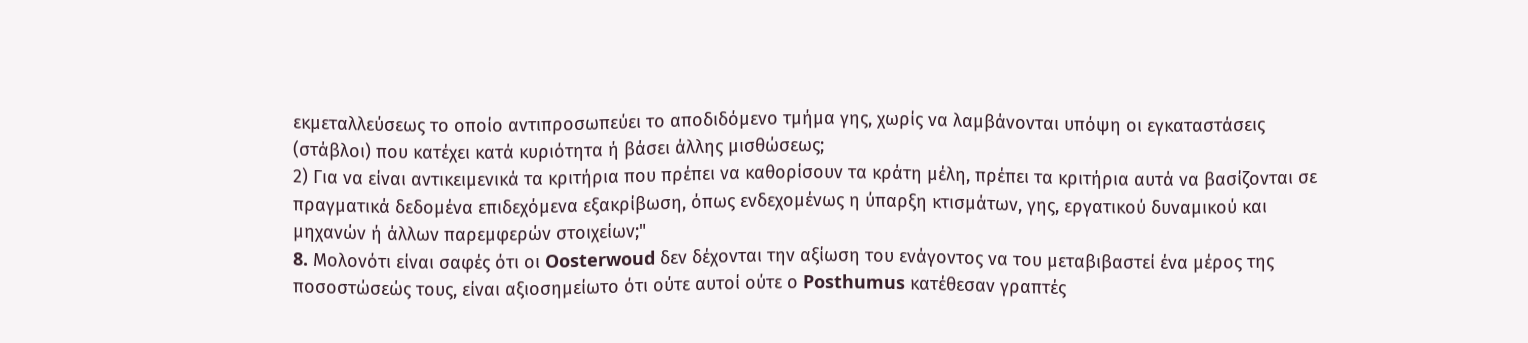εκμεταλλεύσεως το οποίο αντιπροσωπεύει το αποδιδόμενο τμήμα γης, χωρίς να λαμβάνονται υπόψη οι εγκαταστάσεις (στάβλοι) που κατέχει κατά κυριότητα ή βάσει άλλης μισθώσεως;
2) Για να είναι αντικειμενικά τα κριτήρια που πρέπει να καθορίσουν τα κράτη μέλη, πρέπει τα κριτήρια αυτά να βασίζονται σε πραγματικά δεδομένα επιδεχόμενα εξακρίβωση, όπως ενδεχομένως η ύπαρξη κτισμάτων, γης, εργατικού δυναμικού και μηχανών ή άλλων παρεμφερών στοιχείων;"
8. Mολονότι είναι σαφές ότι οι Oosterwoud δεν δέχονται την αξίωση του ενάγοντος να του μεταβιβαστεί ένα μέρος της ποσοστώσεώς τους, είναι αξιοσημείωτο ότι ούτε αυτοί ούτε ο Posthumus κατέθεσαν γραπτές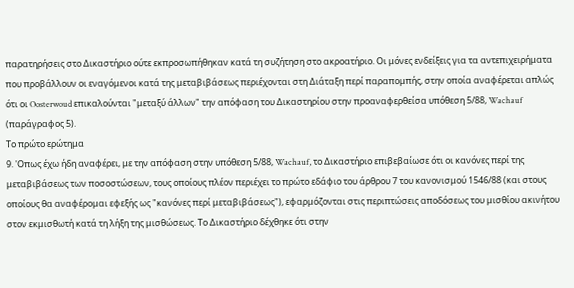παρατηρήσεις στο Δικαστήριο ούτε εκπροσωπήθηκαν κατά τη συζήτηση στο ακροατήριο. Οι μόνες ενδείξεις για τα αντεπιχειρήματα που προβάλλουν οι εναγόμενοι κατά της μεταβιβάσεως περιέχονται στη Διάταξη περί παραπομπής, στην οποία αναφέρεται απλώς ότι οι Oosterwoud επικαλούνται "μεταξύ άλλων" την απόφαση του Δικαστηρίου στην προαναφερθείσα υπόθεση 5/88, Wachauf (παράγραφος 5).
Το πρώτο ερώτημα
9. 'Οπως έχω ήδη αναφέρει, με την απόφαση στην υπόθεση 5/88, Wachauf, το Δικαστήριο επιβεβαίωσε ότι οι κανόνες περί της μεταβιβάσεως των ποσοστώσεων, τους οποίους πλέον περιέχει το πρώτο εδάφιο του άρθρου 7 του κανονισμού 1546/88 (και στους οποίους θα αναφέρομαι εφεξής ως "κανόνες περί μεταβιβάσεως"), εφαρμόζονται στις περιπτώσεις αποδόσεως του μισθίου ακινήτου στον εκμισθωτή κατά τη λήξη της μισθώσεως. Το Δικαστήριο δέχθηκε ότι στην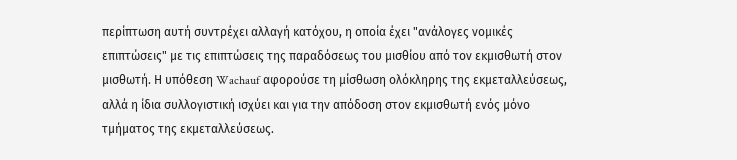περίπτωση αυτή συντρέχει αλλαγή κατόχου, η οποία έχει "ανάλογες νομικές επιπτώσεις" με τις επιπτώσεις της παραδόσεως του μισθίου από τον εκμισθωτή στον μισθωτή. Η υπόθεση Wachauf αφορούσε τη μίσθωση ολόκληρης της εκμεταλλεύσεως, αλλά η ίδια συλλογιστική ισχύει και για την απόδοση στον εκμισθωτή ενός μόνο τμήματος της εκμεταλλεύσεως.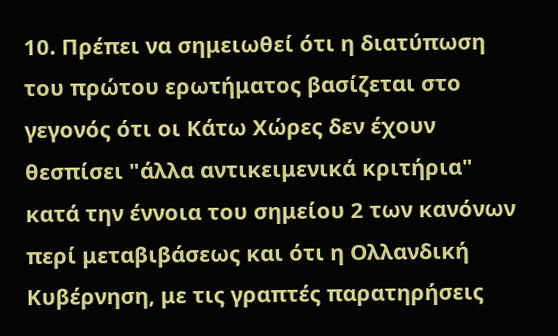10. Πρέπει να σημειωθεί ότι η διατύπωση του πρώτου ερωτήματος βασίζεται στο γεγονός ότι οι Κάτω Χώρες δεν έχουν θεσπίσει "άλλα αντικειμενικά κριτήρια" κατά την έννοια του σημείου 2 των κανόνων περί μεταβιβάσεως και ότι η Ολλανδική Κυβέρνηση, με τις γραπτές παρατηρήσεις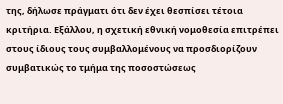της, δήλωσε πράγματι ότι δεν έχει θεσπίσει τέτοια κριτήρια. Εξάλλου, η σχετική εθνική νομοθεσία επιτρέπει στους ίδιους τους συμβαλλομένους να προσδιορίζουν συμβατικώς το τμήμα της ποσοστώσεως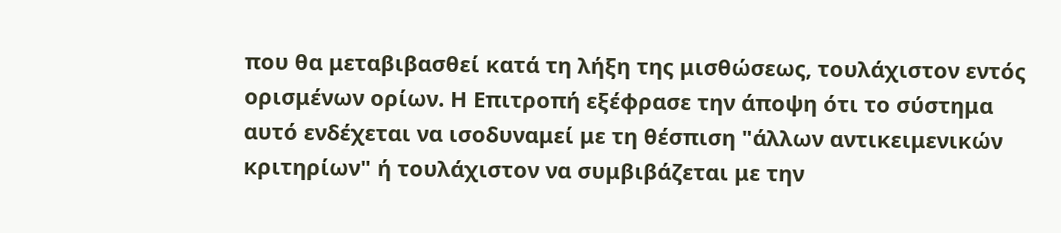που θα μεταβιβασθεί κατά τη λήξη της μισθώσεως, τουλάχιστον εντός ορισμένων ορίων. Η Επιτροπή εξέφρασε την άποψη ότι το σύστημα αυτό ενδέχεται να ισοδυναμεί με τη θέσπιση "άλλων αντικειμενικών κριτηρίων" ή τουλάχιστον να συμβιβάζεται με την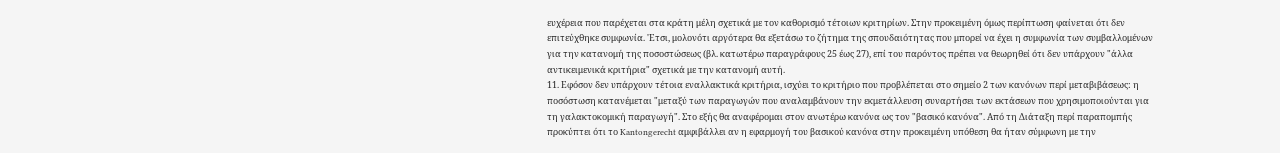ευχέρεια που παρέχεται στα κράτη μέλη σχετικά με τον καθορισμό τέτοιων κριτηρίων. Στην προκειμένη όμως περίπτωση φαίνεται ότι δεν επιτεύχθηκε συμφωνία. 'Ετσι, μολονότι αργότερα θα εξετάσω το ζήτημα της σπουδαιότητας που μπορεί να έχει η συμφωνία των συμβαλλομένων για την κατανομή της ποσοστώσεως (βλ. κατωτέρω παραγράφους 25 έως 27), επί του παρόντος πρέπει να θεωρηθεί ότι δεν υπάρχουν "άλλα αντικειμενικά κριτήρια" σχετικά με την κατανομή αυτή.
11. Εφόσον δεν υπάρχουν τέτοια εναλλακτικά κριτήρια, ισχύει το κριτήριο που προβλέπεται στο σημείο 2 των κανόνων περί μεταβιβάσεως: η ποσόστωση κατανέμεται "μεταξύ των παραγωγών που αναλαμβάνουν την εκμετάλλευση συναρτήσει των εκτάσεων που χρησιμοποιούνται για τη γαλακτοκομική παραγωγή". Στο εξής θα αναφέρομαι στον ανωτέρω κανόνα ως τον "βασικό κανόνα". Από τη Διάταξη περί παραπομπής προκύπτει ότι το Kantongerecht αμφιβάλλει αν η εφαρμογή του βασικού κανόνα στην προκειμένη υπόθεση θα ήταν σύμφωνη με την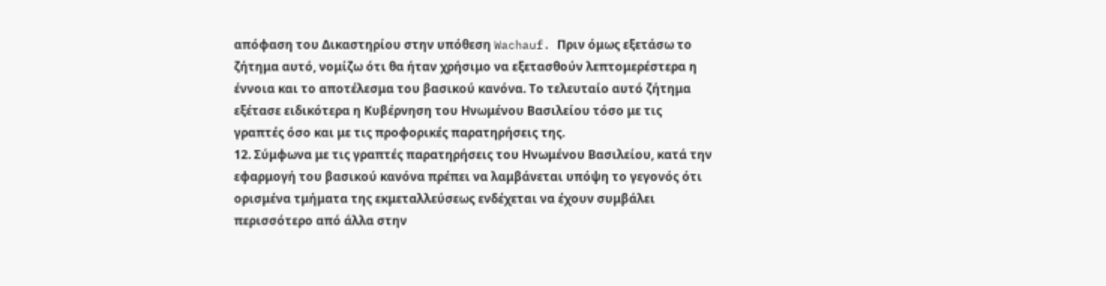απόφαση του Δικαστηρίου στην υπόθεση Wachauf. Πριν όμως εξετάσω το ζήτημα αυτό, νομίζω ότι θα ήταν χρήσιμο να εξετασθούν λεπτομερέστερα η έννοια και το αποτέλεσμα του βασικού κανόνα. Το τελευταίο αυτό ζήτημα εξέτασε ειδικότερα η Κυβέρνηση του Ηνωμένου Βασιλείου τόσο με τις γραπτές όσο και με τις προφορικές παρατηρήσεις της.
12. Σύμφωνα με τις γραπτές παρατηρήσεις του Ηνωμένου Βασιλείου, κατά την εφαρμογή του βασικού κανόνα πρέπει να λαμβάνεται υπόψη το γεγονός ότι ορισμένα τμήματα της εκμεταλλεύσεως ενδέχεται να έχουν συμβάλει περισσότερο από άλλα στην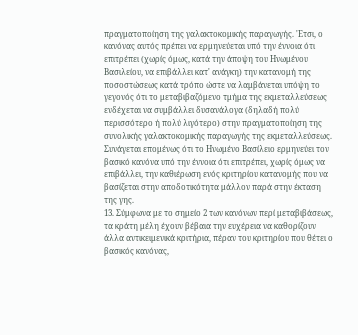πραγματοποίηση της γαλακτοκομικής παραγωγής. 'Ετσι, ο κανόνας αυτός πρέπει να ερμηνεύεται υπό την έννοια ότι επιτρέπει (χωρίς όμως, κατά την άποψη του Ηνωμένου Βασιλείου, να επιβάλλει κατ' ανάγκη) την κατανομή της ποσοστώσεως κατά τρόπο ώστε να λαμβάνεται υπόψη το γεγονός ότι το μεταβιβαζόμενο τμήμα της εκμεταλλεύσεως ενδέχεται να συμβάλλει δυσανάλογα (δηλαδή πολύ περισσότερο ή πολύ λιγότερο) στην πραγματοποίηση της συνολικής γαλακτοκομικής παραγωγής της εκμεταλλεύσεως. Συνάγεται επομένως ότι το Ηνωμένο Βασίλειο ερμηνεύει τον βασικό κανόνα υπό την έννοια ότι επιτρέπει, χωρίς όμως να επιβάλλει, την καθιέρωση ενός κριτηρίου κατανομής που να βασίζεται στην αποδοτικότητα μάλλον παρά στην έκταση της γης.
13. Σύμφωνα με το σημείο 2 των κανόνων περί μεταβιβάσεως, τα κράτη μέλη έχουν βέβαια την ευχέρεια να καθορίζουν άλλα αντικειμενικά κριτήρια, πέραν του κριτηρίου που θέτει ο βασικός κανόνας,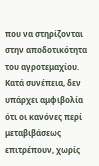που να στηρίζονται στην αποδοτικότητα του αγροτεμαχίου. Κατά συνέπεια, δεν υπάρχει αμφιβολία ότι οι κανόνες περί μεταβιβάσεως επιτρέπουν, χωρίς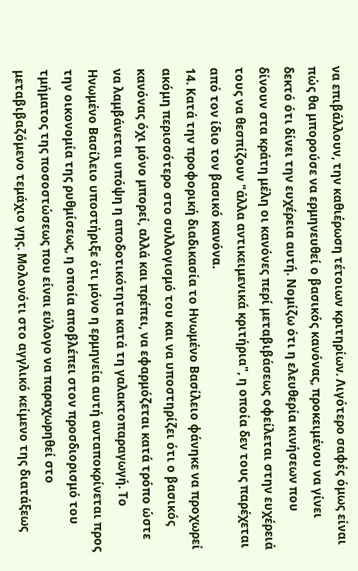να επιβάλλουν, την καθιέρωση τέτοιων κριτηρίων. Λιγότερο σαφές όμως είναι πώς θα μπορούσε να ερμηνευθεί ο βασικός κανόνας, προκειμένου να γίνει δεκτό ότι δίνει την ευχέρεια αυτή. Νομίζω ότι η ελευθερία κινήσεων που δίνουν στα κράτη μέλη οι κανόνες περί μεταβιβάσεως οφείλεται στην ευχέρειά τους να θεσπίζουν "άλλα αντικειμενικά κριτήρια", η οποία δεν τους παρέχεται από τον ίδιο τον βασικό κανόνα.
14. Κατά την προφορική διαδικασία το Ηνωμένο Βασίλειο φάνηκε να προχωρεί ακόμη περισσότερο στο συλλογισμό του και να υποστηρίζει ότι ο βασικός κανόνας όχι μόνο μπορεί, αλλά και πρέπει, να εφαρμόζεται κατά τρόπο ώστε να λαμβάνεται υπόψη η αποδοτικότητα κατά τη γαλακτοπαραγωγή. Το Ηνωμένο Βασίλειο υποστήριξε ότι μόνο η ερμηνεία αυτή ανταποκρίνεται προς την οικονομία της ρυθμίσεως, η οποία αποβλέπει στον προσδιορισμό του τμήματος της ποσοστώσεως που είναι εύλογο να παραχωρηθεί στο μεταβιβαζόμενο τεμάχιο γης. Μολονότι στο αγγλικό κείμενο της διατάξεως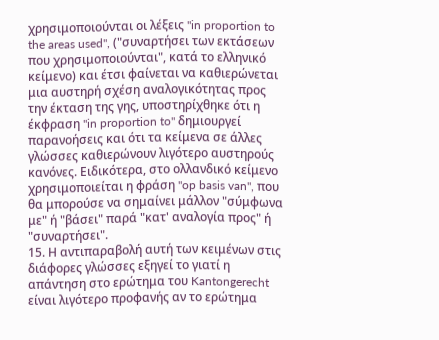χρησιμοποιούνται οι λέξεις "in proportion to the areas used", ("συναρτήσει των εκτάσεων που χρησιμοποιούνται", κατά το ελληνικό κείμενο) και έτσι φαίνεται να καθιερώνεται μια αυστηρή σχέση αναλογικότητας προς την έκταση της γης, υποστηρίχθηκε ότι η έκφραση "in proportion to" δημιουργεί παρανοήσεις και ότι τα κείμενα σε άλλες γλώσσες καθιερώνουν λιγότερο αυστηρούς κανόνες. Ειδικότερα, στο ολλανδικό κείμενο χρησιμοποιείται η φράση "op basis van", που θα μπορούσε να σημαίνει μάλλον "σύμφωνα με" ή "βάσει" παρά "κατ' αναλογία προς" ή "συναρτήσει".
15. Η αντιπαραβολή αυτή των κειμένων στις διάφορες γλώσσες εξηγεί το γιατί η απάντηση στο ερώτημα του Kantongerecht είναι λιγότερο προφανής αν το ερώτημα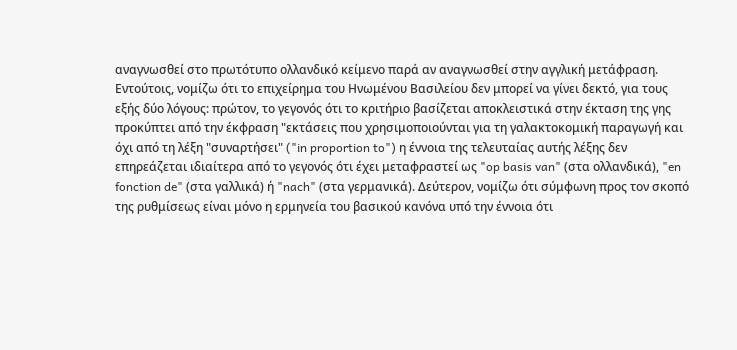αναγνωσθεί στο πρωτότυπο ολλανδικό κείμενο παρά αν αναγνωσθεί στην αγγλική μετάφραση. Εντούτοις, νομίζω ότι το επιχείρημα του Ηνωμένου Βασιλείου δεν μπορεί να γίνει δεκτό, για τους εξής δύο λόγους: πρώτον, το γεγονός ότι το κριτήριο βασίζεται αποκλειστικά στην έκταση της γης προκύπτει από την έκφραση "εκτάσεις που χρησιμοποιούνται για τη γαλακτοκομική παραγωγή και όχι από τη λέξη "συναρτήσει" ("in proportion to") η έννοια της τελευταίας αυτής λέξης δεν επηρεάζεται ιδιαίτερα από το γεγονός ότι έχει μεταφραστεί ως "op basis van" (στα ολλανδικά), "en fonction de" (στα γαλλικά) ή "nach" (στα γερμανικά). Δεύτερον, νομίζω ότι σύμφωνη προς τον σκοπό της ρυθμίσεως είναι μόνο η ερμηνεία του βασικού κανόνα υπό την έννοια ότι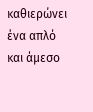καθιερώνει ένα απλό και άμεσο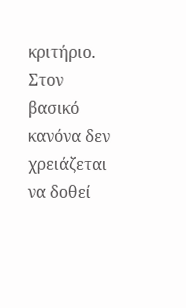κριτήριο. Στον βασικό κανόνα δεν χρειάζεται να δοθεί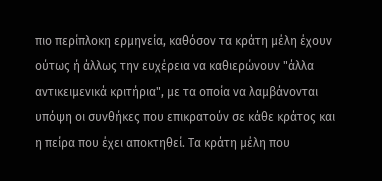πιο περίπλοκη ερμηνεία, καθόσον τα κράτη μέλη έχουν ούτως ή άλλως την ευχέρεια να καθιερώνουν "άλλα αντικειμενικά κριτήρια", με τα οποία να λαμβάνονται υπόψη οι συνθήκες που επικρατούν σε κάθε κράτος και η πείρα που έχει αποκτηθεί. Τα κράτη μέλη που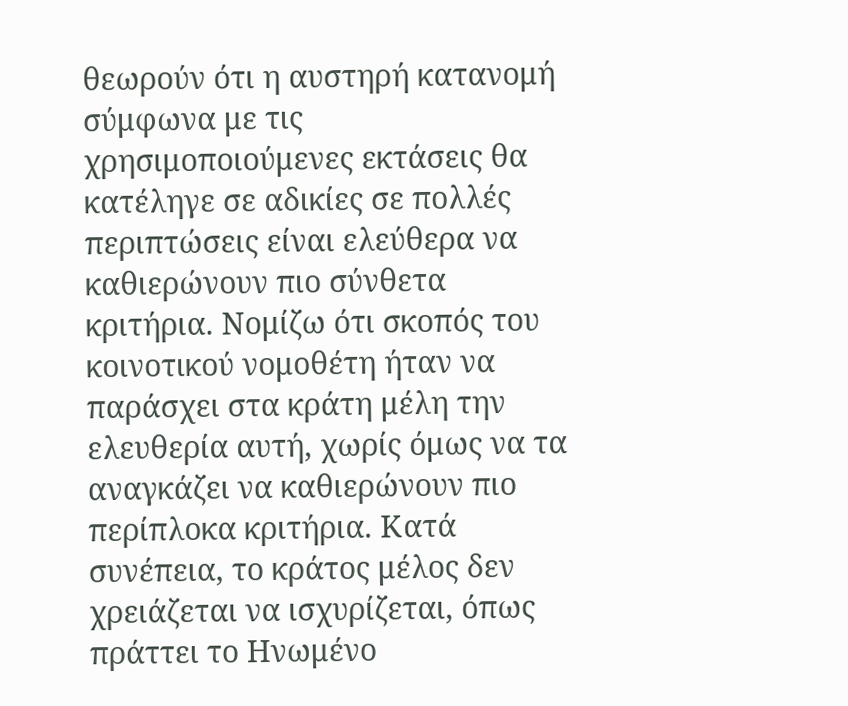θεωρούν ότι η αυστηρή κατανομή σύμφωνα με τις χρησιμοποιούμενες εκτάσεις θα κατέληγε σε αδικίες σε πολλές περιπτώσεις είναι ελεύθερα να καθιερώνουν πιο σύνθετα κριτήρια. Νομίζω ότι σκοπός του κοινοτικού νομοθέτη ήταν να παράσχει στα κράτη μέλη την ελευθερία αυτή, χωρίς όμως να τα αναγκάζει να καθιερώνουν πιο περίπλοκα κριτήρια. Κατά συνέπεια, το κράτος μέλος δεν χρειάζεται να ισχυρίζεται, όπως πράττει το Ηνωμένο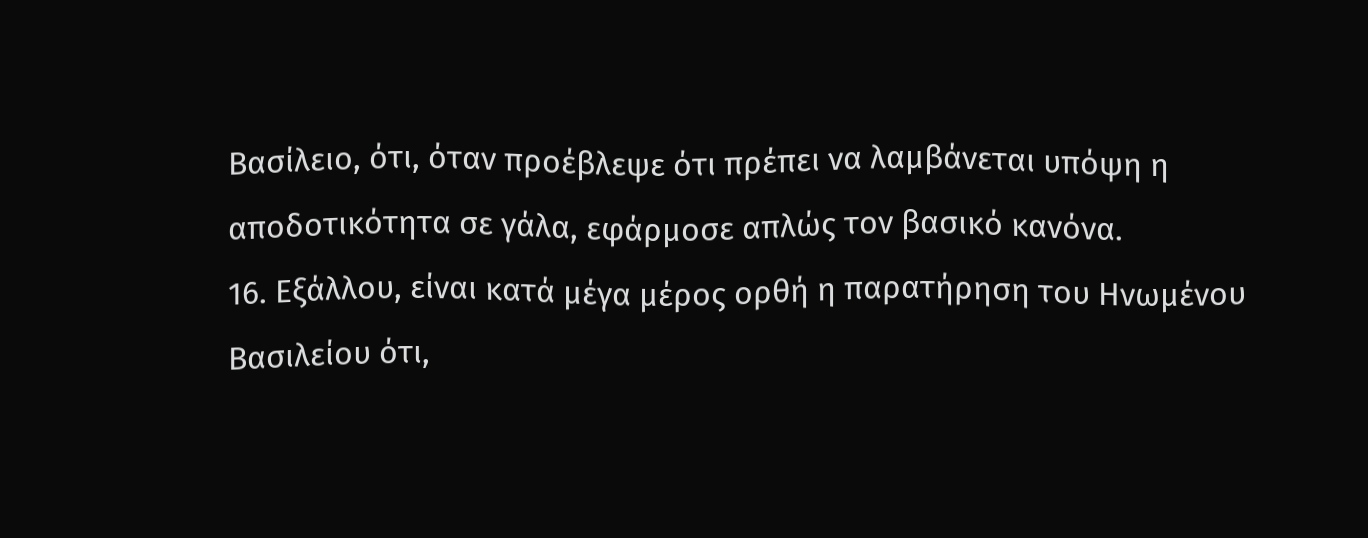Βασίλειο, ότι, όταν προέβλεψε ότι πρέπει να λαμβάνεται υπόψη η αποδοτικότητα σε γάλα, εφάρμοσε απλώς τον βασικό κανόνα.
16. Εξάλλου, είναι κατά μέγα μέρος ορθή η παρατήρηση του Ηνωμένου Βασιλείου ότι,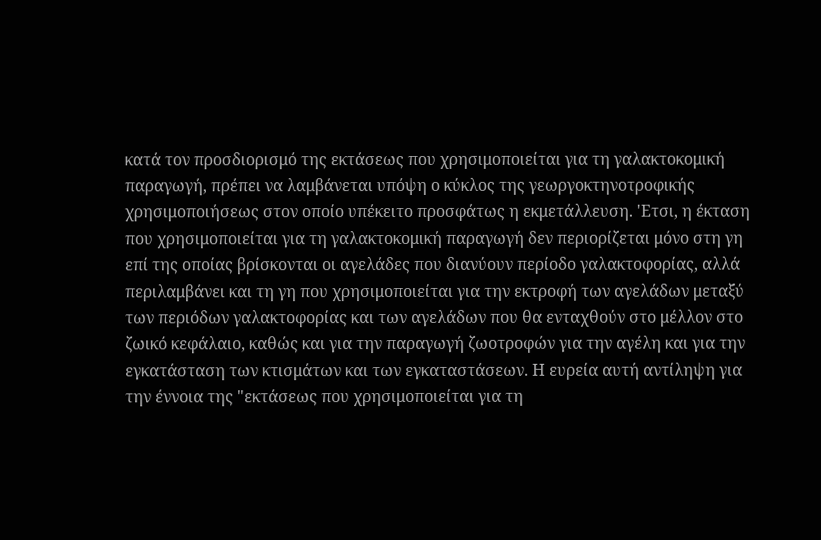κατά τον προσδιορισμό της εκτάσεως που χρησιμοποιείται για τη γαλακτοκομική παραγωγή, πρέπει να λαμβάνεται υπόψη ο κύκλος της γεωργοκτηνοτροφικής χρησιμοποιήσεως στον οποίο υπέκειτο προσφάτως η εκμετάλλευση. 'Ετσι, η έκταση που χρησιμοποιείται για τη γαλακτοκομική παραγωγή δεν περιορίζεται μόνο στη γη επί της οποίας βρίσκονται οι αγελάδες που διανύουν περίοδο γαλακτοφορίας, αλλά περιλαμβάνει και τη γη που χρησιμοποιείται για την εκτροφή των αγελάδων μεταξύ των περιόδων γαλακτοφορίας και των αγελάδων που θα ενταχθούν στο μέλλον στο ζωικό κεφάλαιο, καθώς και για την παραγωγή ζωοτροφών για την αγέλη και για την εγκατάσταση των κτισμάτων και των εγκαταστάσεων. Η ευρεία αυτή αντίληψη για την έννοια της "εκτάσεως που χρησιμοποιείται για τη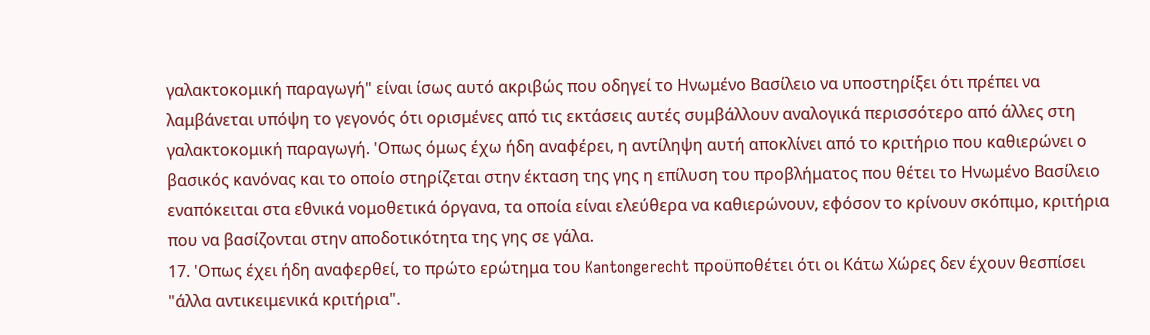γαλακτοκομική παραγωγή" είναι ίσως αυτό ακριβώς που οδηγεί το Ηνωμένο Βασίλειο να υποστηρίξει ότι πρέπει να λαμβάνεται υπόψη το γεγονός ότι ορισμένες από τις εκτάσεις αυτές συμβάλλουν αναλογικά περισσότερο από άλλες στη γαλακτοκομική παραγωγή. 'Οπως όμως έχω ήδη αναφέρει, η αντίληψη αυτή αποκλίνει από το κριτήριο που καθιερώνει ο βασικός κανόνας και το οποίο στηρίζεται στην έκταση της γης η επίλυση του προβλήματος που θέτει το Ηνωμένο Βασίλειο εναπόκειται στα εθνικά νομοθετικά όργανα, τα οποία είναι ελεύθερα να καθιερώνουν, εφόσον το κρίνουν σκόπιμο, κριτήρια που να βασίζονται στην αποδοτικότητα της γης σε γάλα.
17. 'Οπως έχει ήδη αναφερθεί, το πρώτο ερώτημα του Kantongerecht προϋποθέτει ότι οι Κάτω Χώρες δεν έχουν θεσπίσει "άλλα αντικειμενικά κριτήρια".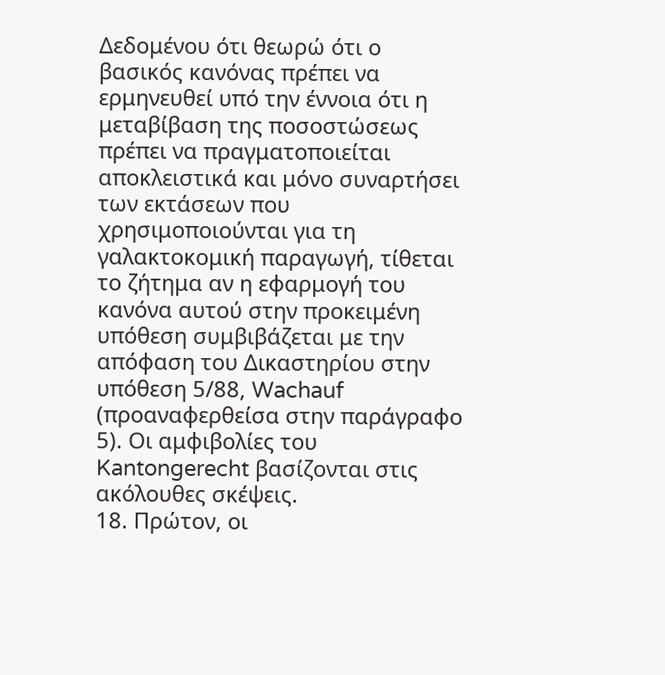Δεδομένου ότι θεωρώ ότι ο βασικός κανόνας πρέπει να ερμηνευθεί υπό την έννοια ότι η μεταβίβαση της ποσοστώσεως πρέπει να πραγματοποιείται αποκλειστικά και μόνο συναρτήσει των εκτάσεων που χρησιμοποιούνται για τη γαλακτοκομική παραγωγή, τίθεται το ζήτημα αν η εφαρμογή του κανόνα αυτού στην προκειμένη υπόθεση συμβιβάζεται με την απόφαση του Δικαστηρίου στην υπόθεση 5/88, Wachauf (προαναφερθείσα στην παράγραφο 5). Οι αμφιβολίες του Kantongerecht βασίζονται στις ακόλουθες σκέψεις.
18. Πρώτον, οι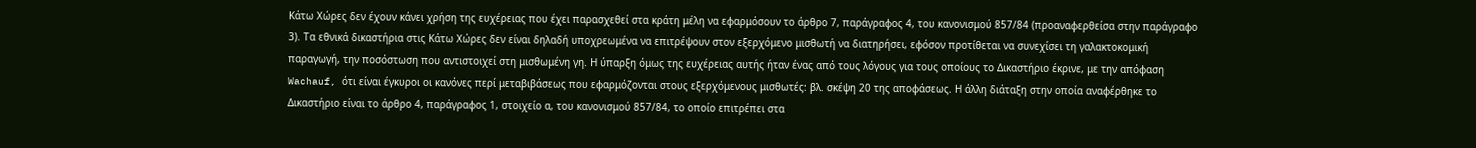Κάτω Χώρες δεν έχουν κάνει χρήση της ευχέρειας που έχει παρασχεθεί στα κράτη μέλη να εφαρμόσουν το άρθρο 7, παράγραφος 4, του κανονισμού 857/84 (προαναφερθείσα στην παράγραφο 3). Τα εθνικά δικαστήρια στις Κάτω Χώρες δεν είναι δηλαδή υποχρεωμένα να επιτρέψουν στον εξερχόμενο μισθωτή να διατηρήσει, εφόσον προτίθεται να συνεχίσει τη γαλακτοκομική παραγωγή, την ποσόστωση που αντιστοιχεί στη μισθωμένη γη. Η ύπαρξη όμως της ευχέρειας αυτής ήταν ένας από τους λόγους για τους οποίους το Δικαστήριο έκρινε, με την απόφαση Wachauf, ότι είναι έγκυροι οι κανόνες περί μεταβιβάσεως που εφαρμόζονται στους εξερχόμενους μισθωτές: βλ. σκέψη 20 της αποφάσεως. Η άλλη διάταξη στην οποία αναφέρθηκε το Δικαστήριο είναι το άρθρο 4, παράγραφος 1, στοιχείο α, του κανονισμού 857/84, το οποίο επιτρέπει στα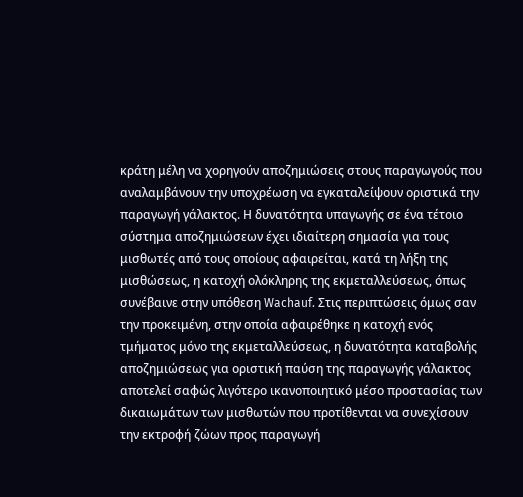κράτη μέλη να χορηγούν αποζημιώσεις στους παραγωγούς που αναλαμβάνουν την υποχρέωση να εγκαταλείψουν οριστικά την παραγωγή γάλακτος. Η δυνατότητα υπαγωγής σε ένα τέτοιο σύστημα αποζημιώσεων έχει ιδιαίτερη σημασία για τους μισθωτές από τους οποίους αφαιρείται, κατά τη λήξη της μισθώσεως, η κατοχή ολόκληρης της εκμεταλλεύσεως, όπως συνέβαινε στην υπόθεση Wachauf. Στις περιπτώσεις όμως σαν την προκειμένη, στην οποία αφαιρέθηκε η κατοχή ενός τμήματος μόνο της εκμεταλλεύσεως, η δυνατότητα καταβολής αποζημιώσεως για οριστική παύση της παραγωγής γάλακτος αποτελεί σαφώς λιγότερο ικανοποιητικό μέσο προστασίας των δικαιωμάτων των μισθωτών που προτίθενται να συνεχίσουν την εκτροφή ζώων προς παραγωγή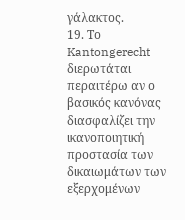γάλακτος.
19. Το Kantongerecht διερωτάται περαιτέρω αν ο βασικός κανόνας διασφαλίζει την ικανοποιητική προστασία των δικαιωμάτων των εξερχομένων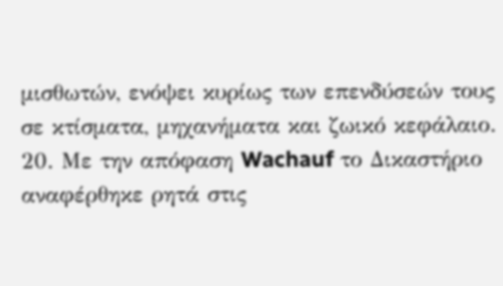μισθωτών, ενόψει κυρίως των επενδύσεών τους σε κτίσματα, μηχανήματα και ζωικό κεφάλαιο.
20. Με την απόφαση Wachauf το Δικαστήριο αναφέρθηκε ρητά στις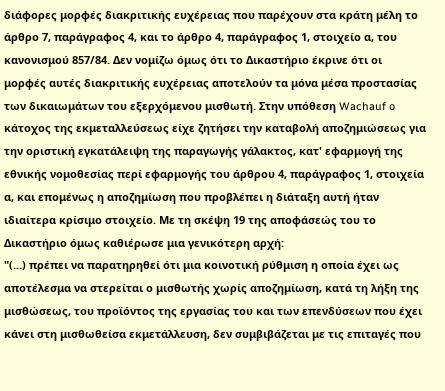διάφορες μορφές διακριτικής ευχέρειας που παρέχουν στα κράτη μέλη το άρθρο 7, παράγραφος 4, και το άρθρο 4, παράγραφος 1, στοιχείο α, του κανονισμού 857/84. Δεν νομίζω όμως ότι το Δικαστήριο έκρινε ότι οι μορφές αυτές διακριτικής ευχέρειας αποτελούν τα μόνα μέσα προστασίας των δικαιωμάτων του εξερχόμενου μισθωτή. Στην υπόθεση Wachauf o κάτοχος της εκμεταλλεύσεως είχε ζητήσει την καταβολή αποζημιώσεως για την οριστική εγκατάλειψη της παραγωγής γάλακτος, κατ' εφαρμογή της εθνικής νομοθεσίας περί εφαρμογής του άρθρου 4, παράγραφος 1, στοιχεία α, και επομένως η αποζημίωση που προβλέπει η διάταξη αυτή ήταν ιδιαίτερα κρίσιμο στοιχείο. Με τη σκέψη 19 της αποφάσεώς του το Δικαστήριο όμως καθιέρωσε μια γενικότερη αρχή:
"(...) πρέπει να παρατηρηθεί ότι μια κοινοτική ρύθμιση η οποία έχει ως αποτέλεσμα να στερείται ο μισθωτής χωρίς αποζημίωση, κατά τη λήξη της μισθώσεως, του προϊόντος της εργασίας του και των επενδύσεων που έχει κάνει στη μισθωθείσα εκμετάλλευση, δεν συμβιβάζεται με τις επιταγές που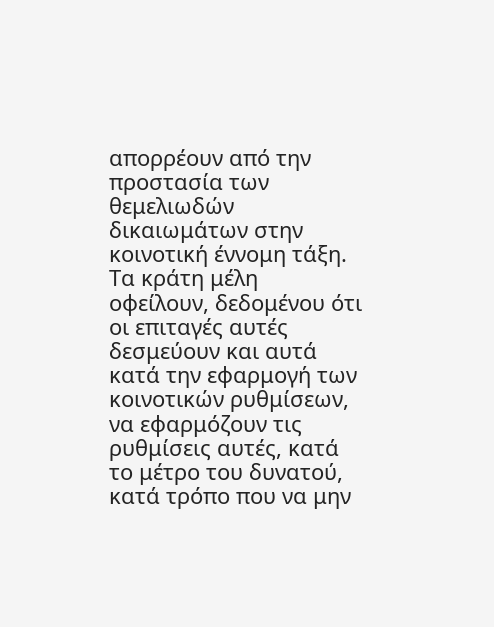απορρέουν από την προστασία των θεμελιωδών δικαιωμάτων στην κοινοτική έννομη τάξη. Τα κράτη μέλη οφείλουν, δεδομένου ότι οι επιταγές αυτές δεσμεύουν και αυτά κατά την εφαρμογή των κοινοτικών ρυθμίσεων, να εφαρμόζουν τις ρυθμίσεις αυτές, κατά το μέτρο του δυνατού, κατά τρόπο που να μην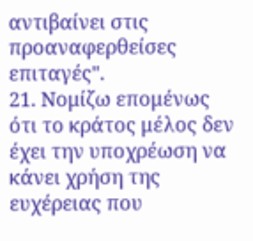αντιβαίνει στις προαναφερθείσες επιταγές".
21. Νομίζω επομένως ότι το κράτος μέλος δεν έχει την υποχρέωση να κάνει χρήση της ευχέρειας που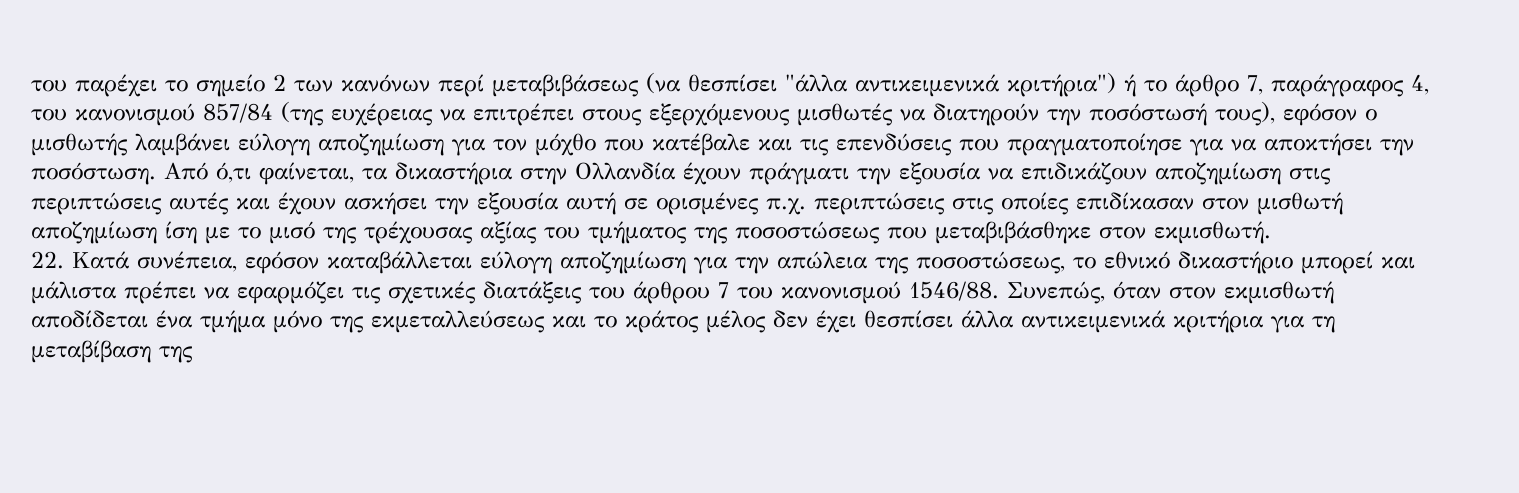του παρέχει το σημείο 2 των κανόνων περί μεταβιβάσεως (να θεσπίσει "άλλα αντικειμενικά κριτήρια") ή το άρθρο 7, παράγραφος 4, του κανονισμού 857/84 (της ευχέρειας να επιτρέπει στους εξερχόμενους μισθωτές να διατηρούν την ποσόστωσή τους), εφόσον ο μισθωτής λαμβάνει εύλογη αποζημίωση για τον μόχθο που κατέβαλε και τις επενδύσεις που πραγματοποίησε για να αποκτήσει την ποσόστωση. Από ό,τι φαίνεται, τα δικαστήρια στην Ολλανδία έχουν πράγματι την εξουσία να επιδικάζουν αποζημίωση στις περιπτώσεις αυτές και έχουν ασκήσει την εξουσία αυτή σε ορισμένες π.χ. περιπτώσεις στις οποίες επιδίκασαν στον μισθωτή αποζημίωση ίση με το μισό της τρέχουσας αξίας του τμήματος της ποσοστώσεως που μεταβιβάσθηκε στον εκμισθωτή.
22. Κατά συνέπεια, εφόσον καταβάλλεται εύλογη αποζημίωση για την απώλεια της ποσοστώσεως, το εθνικό δικαστήριο μπορεί και μάλιστα πρέπει να εφαρμόζει τις σχετικές διατάξεις του άρθρου 7 του κανονισμού 1546/88. Συνεπώς, όταν στον εκμισθωτή αποδίδεται ένα τμήμα μόνο της εκμεταλλεύσεως και το κράτος μέλος δεν έχει θεσπίσει άλλα αντικειμενικά κριτήρια για τη μεταβίβαση της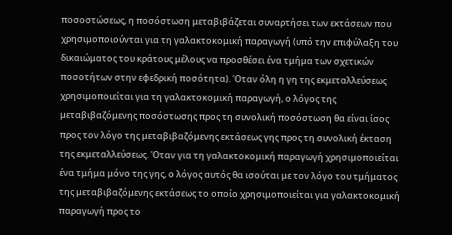ποσοστώσεως, η ποσόστωση μεταβιβάζεται συναρτήσει των εκτάσεων που χρησιμοποιούνται για τη γαλακτοκομική παραγωγή (υπό την επιφύλαξη του δικαιώματος του κράτους μέλους να προσθέσει ένα τμήμα των σχετικών ποσοτήτων στην εφεδρική ποσότητα). 'Οταν όλη η γη της εκμεταλλεύσεως χρησιμοποιείται για τη γαλακτοκομική παραγωγή, ο λόγος της μεταβιβαζόμενης ποσόστωσης προς τη συνολική ποσόστωση θα είναι ίσος προς τον λόγο της μεταβιβαζόμενης εκτάσεως γης προς τη συνολική έκταση της εκμεταλλεύσεως. 'Οταν για τη γαλακτοκομική παραγωγή χρησιμοποιείται ένα τμήμα μόνο της γης, ο λόγος αυτός θα ισούται με τον λόγο του τμήματος της μεταβιβαζόμενης εκτάσεως το οποίο χρησιμοποιείται για γαλακτοκομική παραγωγή προς το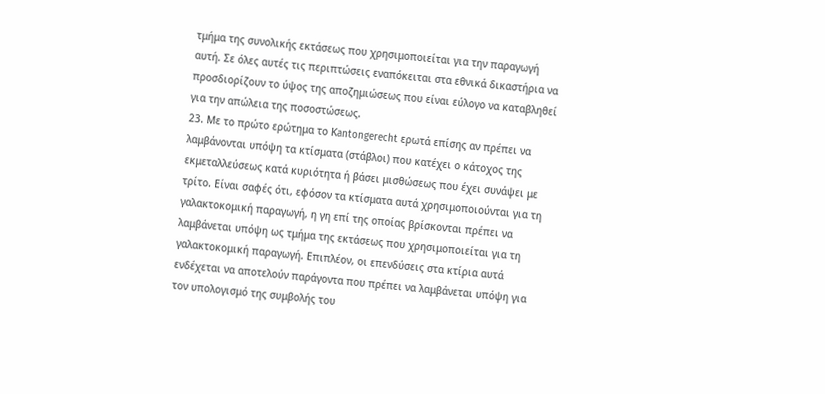τμήμα της συνολικής εκτάσεως που χρησιμοποιείται για την παραγωγή αυτή. Σε όλες αυτές τις περιπτώσεις εναπόκειται στα εθνικά δικαστήρια να προσδιορίζουν το ύψος της αποζημιώσεως που είναι εύλογο να καταβληθεί για την απώλεια της ποσοστώσεως.
23. Με το πρώτο ερώτημα το Κantongerecht ερωτά επίσης αν πρέπει να λαμβάνονται υπόψη τα κτίσματα (στάβλοι) που κατέχει ο κάτοχος της εκμεταλλεύσεως κατά κυριότητα ή βάσει μισθώσεως που έχει συνάψει με τρίτο. Είναι σαφές ότι, εφόσον τα κτίσματα αυτά χρησιμοποιούνται για τη γαλακτοκομική παραγωγή, η γη επί της οποίας βρίσκονται πρέπει να λαμβάνεται υπόψη ως τμήμα της εκτάσεως που χρησιμοποιείται για τη γαλακτοκομική παραγωγή. Επιπλέον, οι επενδύσεις στα κτίρια αυτά ενδέχεται να αποτελούν παράγοντα που πρέπει να λαμβάνεται υπόψη για τον υπολογισμό της συμβολής του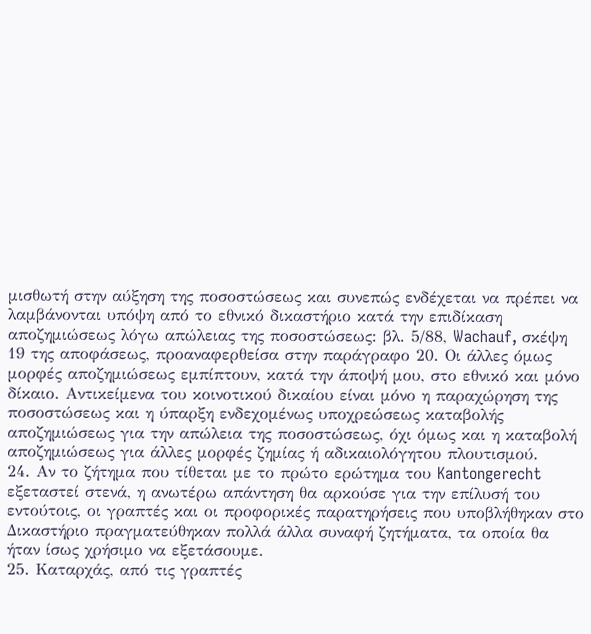μισθωτή στην αύξηση της ποσοστώσεως και συνεπώς ενδέχεται να πρέπει να λαμβάνονται υπόψη από το εθνικό δικαστήριο κατά την επιδίκαση αποζημιώσεως λόγω απώλειας της ποσοστώσεως: βλ. 5/88, Wachauf, σκέψη 19 της αποφάσεως, προαναφερθείσα στην παράγραφο 20. Οι άλλες όμως μορφές αποζημιώσεως εμπίπτουν, κατά την άποψή μου, στο εθνικό και μόνο δίκαιο. Αντικείμενα του κοινοτικού δικαίου είναι μόνο η παραχώρηση της ποσοστώσεως και η ύπαρξη ενδεχομένως υποχρεώσεως καταβολής αποζημιώσεως για την απώλεια της ποσοστώσεως, όχι όμως και η καταβολή αποζημιώσεως για άλλες μορφές ζημίας ή αδικαιολόγητου πλουτισμού.
24. Αν το ζήτημα που τίθεται με το πρώτο ερώτημα του Kantongerecht εξεταστεί στενά, η ανωτέρω απάντηση θα αρκούσε για την επίλυσή του εντούτοις, οι γραπτές και οι προφορικές παρατηρήσεις που υποβλήθηκαν στο Δικαστήριο πραγματεύθηκαν πολλά άλλα συναφή ζητήματα, τα οποία θα ήταν ίσως χρήσιμο να εξετάσουμε.
25. Καταρχάς, από τις γραπτές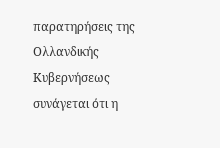παρατηρήσεις της Ολλανδικής Κυβερνήσεως συνάγεται ότι η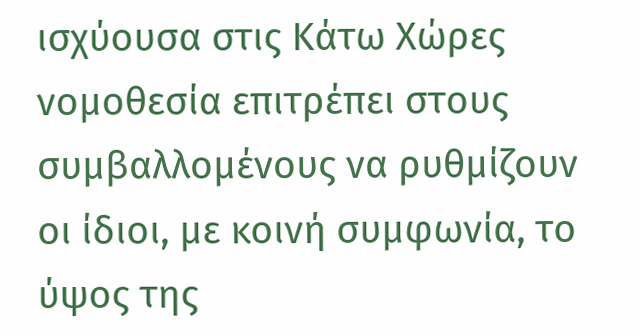ισχύουσα στις Κάτω Χώρες νομοθεσία επιτρέπει στους συμβαλλομένους να ρυθμίζουν οι ίδιοι, με κοινή συμφωνία, το ύψος της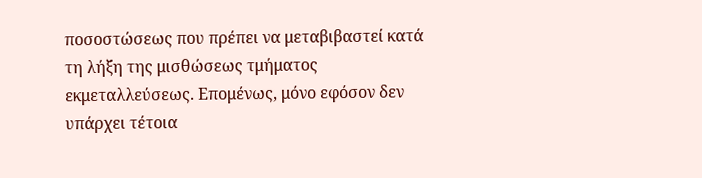ποσοστώσεως που πρέπει να μεταβιβαστεί κατά τη λήξη της μισθώσεως τμήματος εκμεταλλεύσεως. Επομένως, μόνο εφόσον δεν υπάρχει τέτοια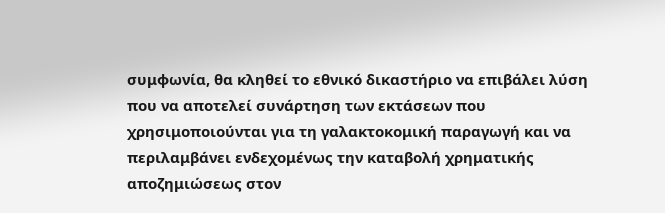συμφωνία, θα κληθεί το εθνικό δικαστήριο να επιβάλει λύση που να αποτελεί συνάρτηση των εκτάσεων που χρησιμοποιούνται για τη γαλακτοκομική παραγωγή και να περιλαμβάνει ενδεχομένως την καταβολή χρηματικής αποζημιώσεως στον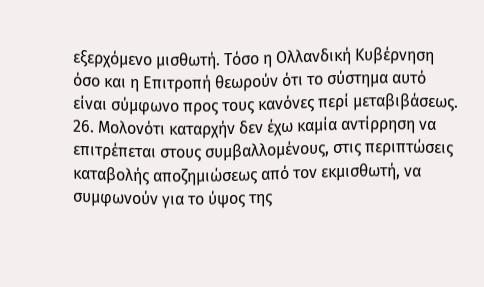εξερχόμενο μισθωτή. Τόσο η Ολλανδική Κυβέρνηση όσο και η Επιτροπή θεωρούν ότι το σύστημα αυτό είναι σύμφωνο προς τους κανόνες περί μεταβιβάσεως.
26. Μολονότι καταρχήν δεν έχω καμία αντίρρηση να επιτρέπεται στους συμβαλλομένους, στις περιπτώσεις καταβολής αποζημιώσεως από τον εκμισθωτή, να συμφωνούν για το ύψος της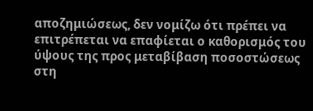αποζημιώσεως, δεν νομίζω ότι πρέπει να επιτρέπεται να επαφίεται ο καθορισμός του ύψους της προς μεταβίβαση ποσοστώσεως στη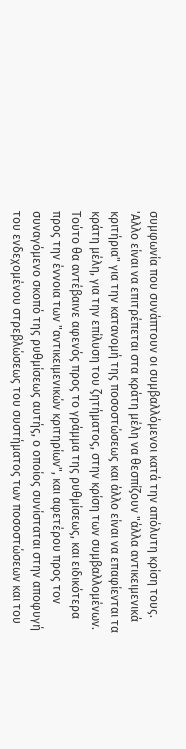συμφωνία που συνάπτουν οι συμβαλλόμενοι κατά την απόλυτη κρίση τους. 'Αλλο είναι να επιτρέπεται στα κράτη μέλη να θεσπίζουν "άλλα αντικειμενικά κριτήρια" για την κατανομή της ποσοστώσεως και άλλο είναι να επαφίενται τα κράτη μέλη, για την επίλυση του ζητήματος, στην κρίση των συμβαλλομένων. Τούτο θα αντέβαινε αφενός προς το γράμμα της ρυθμίσεως, και ειδικότερα προς την έννοια των "αντικειμενικών κριτηρίων", και αφετέρου προς τον συναγόμενο σκοπό της ρυθμίσεως αυτής, ο οποίος συνίσταται στην αποφυγή του ενδεχομένου στρεβλώσεως του συστήματος των ποσοστώσεων και του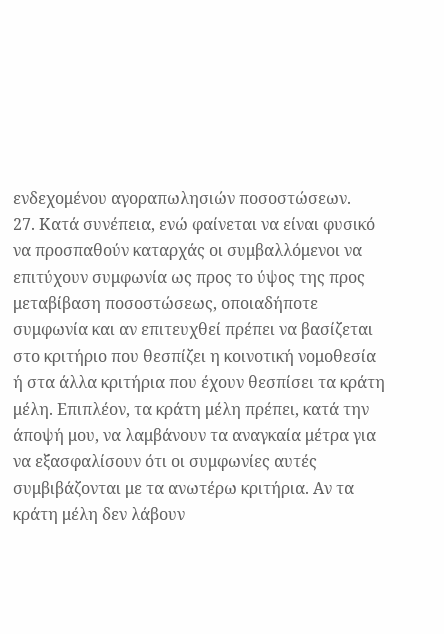ενδεχομένου αγοραπωλησιών ποσοστώσεων.
27. Κατά συνέπεια, ενώ φαίνεται να είναι φυσικό να προσπαθούν καταρχάς οι συμβαλλόμενοι να επιτύχουν συμφωνία ως προς το ύψος της προς μεταβίβαση ποσοστώσεως, οποιαδήποτε συμφωνία και αν επιτευχθεί πρέπει να βασίζεται στο κριτήριο που θεσπίζει η κοινοτική νομοθεσία ή στα άλλα κριτήρια που έχουν θεσπίσει τα κράτη μέλη. Επιπλέον, τα κράτη μέλη πρέπει, κατά την άποψή μου, να λαμβάνουν τα αναγκαία μέτρα για να εξασφαλίσουν ότι οι συμφωνίες αυτές συμβιβάζονται με τα ανωτέρω κριτήρια. Αν τα κράτη μέλη δεν λάβουν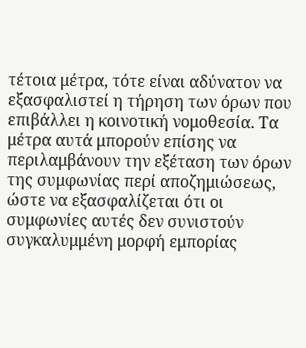τέτοια μέτρα, τότε είναι αδύνατον να εξασφαλιστεί η τήρηση των όρων που επιβάλλει η κοινοτική νομοθεσία. Τα μέτρα αυτά μπορούν επίσης να περιλαμβάνουν την εξέταση των όρων της συμφωνίας περί αποζημιώσεως, ώστε να εξασφαλίζεται ότι οι συμφωνίες αυτές δεν συνιστούν συγκαλυμμένη μορφή εμπορίας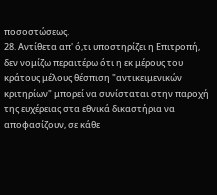ποσοστώσεως.
28. Αντίθετα απ' ό,τι υποστηρίζει η Επιτροπή, δεν νομίζω περαιτέρω ότι η εκ μέρους του κράτους μέλους θέσπιση "αντικειμενικών κριτηρίων" μπορεί να συνίσταται στην παροχή της ευχέρειας στα εθνικά δικαστήρια να αποφασίζουν, σε κάθε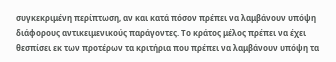συγκεκριμένη περίπτωση, αν και κατά πόσον πρέπει να λαμβάνουν υπόψη διάφορους αντικειμενικούς παράγοντες. Το κράτος μέλος πρέπει να έχει θεσπίσει εκ των προτέρων τα κριτήρια που πρέπει να λαμβάνουν υπόψη τα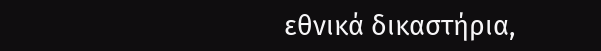εθνικά δικαστήρια,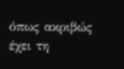όπως ακριβώς έχει τη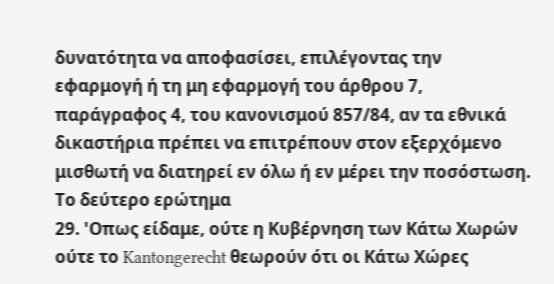δυνατότητα να αποφασίσει, επιλέγοντας την εφαρμογή ή τη μη εφαρμογή του άρθρου 7, παράγραφος 4, του κανονισμού 857/84, αν τα εθνικά δικαστήρια πρέπει να επιτρέπουν στον εξερχόμενο μισθωτή να διατηρεί εν όλω ή εν μέρει την ποσόστωση.
Το δεύτερο ερώτημα
29. 'Οπως είδαμε, ούτε η Κυβέρνηση των Κάτω Χωρών ούτε το Kantongerecht θεωρούν ότι οι Κάτω Χώρες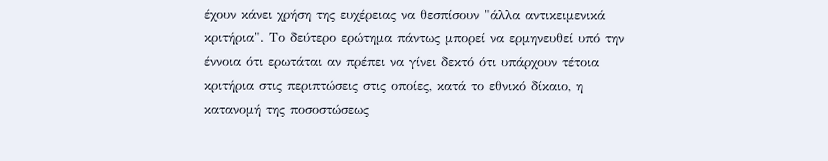έχουν κάνει χρήση της ευχέρειας να θεσπίσουν "άλλα αντικειμενικά κριτήρια". Το δεύτερο ερώτημα πάντως μπορεί να ερμηνευθεί υπό την έννοια ότι ερωτάται αν πρέπει να γίνει δεκτό ότι υπάρχουν τέτοια κριτήρια στις περιπτώσεις στις οποίες, κατά το εθνικό δίκαιο, η κατανομή της ποσοστώσεως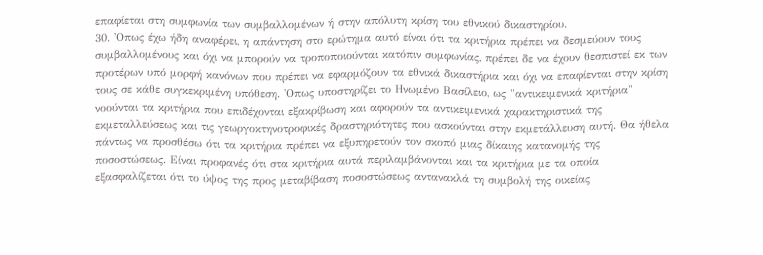επαφίεται στη συμφωνία των συμβαλλομένων ή στην απόλυτη κρίση του εθνικού δικαστηρίου.
30. 'Οπως έχω ήδη αναφέρει, η απάντηση στο ερώτημα αυτό είναι ότι τα κριτήρια πρέπει να δεσμεύουν τους συμβαλλομένους και όχι να μπορούν να τροποποιούνται κατόπιν συμφωνίας, πρέπει δε να έχουν θεσπιστεί εκ των προτέρων υπό μορφή κανόνων που πρέπει να εφαρμόζουν τα εθνικά δικαστήρια και όχι να επαφίενται στην κρίση τους σε κάθε συγκεκριμένη υπόθεση. 'Οπως υποστηρίζει το Ηνωμένο Βασίλειο, ως "αντικειμενικά κριτήρια" νοούνται τα κριτήρια που επιδέχονται εξακρίβωση και αφορούν τα αντικειμενικά χαρακτηριστικά της εκμεταλλεύσεως και τις γεωργοκτηνοτροφικές δραστηριότητες που ασκούνται στην εκμετάλλευση αυτή. Θα ήθελα πάντως να προσθέσω ότι τα κριτήρια πρέπει να εξυπηρετούν τον σκοπό μιας δίκαιης κατανομής της ποσοστώσεως. Είναι προφανές ότι στα κριτήρια αυτά περιλαμβάνονται και τα κριτήρια με τα οποία εξασφαλίζεται ότι το ύψος της προς μεταβίβαση ποσοστώσεως αντανακλά τη συμβολή της οικείας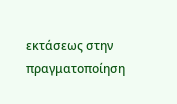εκτάσεως στην πραγματοποίηση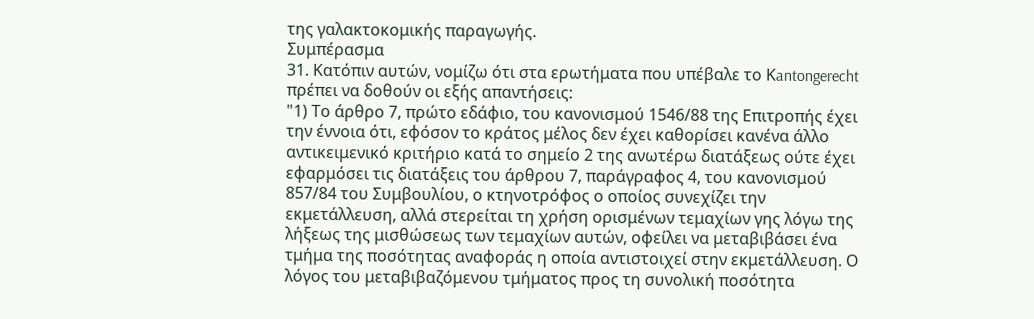της γαλακτοκομικής παραγωγής.
Συμπέρασμα
31. Κατόπιν αυτών, νομίζω ότι στα ερωτήματα που υπέβαλε το Κantongerecht πρέπει να δοθούν οι εξής απαντήσεις:
"1) Το άρθρο 7, πρώτο εδάφιο, του κανονισμού 1546/88 της Επιτροπής έχει την έννοια ότι, εφόσον το κράτος μέλος δεν έχει καθορίσει κανένα άλλο αντικειμενικό κριτήριο κατά το σημείο 2 της ανωτέρω διατάξεως ούτε έχει εφαρμόσει τις διατάξεις του άρθρου 7, παράγραφος 4, του κανονισμού 857/84 του Συμβουλίου, ο κτηνοτρόφος ο οποίος συνεχίζει την εκμετάλλευση, αλλά στερείται τη χρήση ορισμένων τεμαχίων γης λόγω της λήξεως της μισθώσεως των τεμαχίων αυτών, οφείλει να μεταβιβάσει ένα τμήμα της ποσότητας αναφοράς η οποία αντιστοιχεί στην εκμετάλλευση. Ο λόγος του μεταβιβαζόμενου τμήματος προς τη συνολική ποσότητα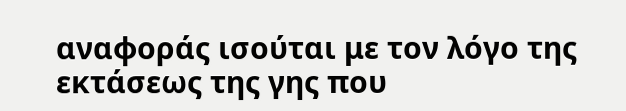αναφοράς ισούται με τον λόγο της εκτάσεως της γης που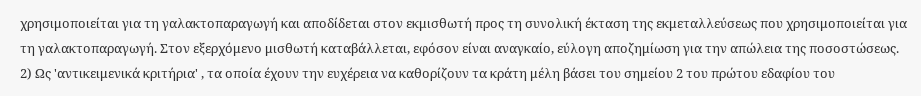χρησιμοποιείται για τη γαλακτοπαραγωγή και αποδίδεται στον εκμισθωτή προς τη συνολική έκταση της εκμεταλλεύσεως που χρησιμοποιείται για τη γαλακτοπαραγωγή. Στον εξερχόμενο μισθωτή καταβάλλεται, εφόσον είναι αναγκαίο, εύλογη αποζημίωση για την απώλεια της ποσοστώσεως.
2) Ως 'αντικειμενικά κριτήρια' , τα οποία έχουν την ευχέρεια να καθορίζουν τα κράτη μέλη βάσει του σημείου 2 του πρώτου εδαφίου του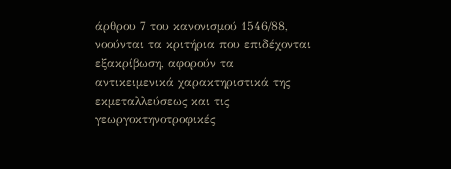άρθρου 7 του κανονισμού 1546/88, νοούνται τα κριτήρια που επιδέχονται εξακρίβωση, αφορούν τα αντικειμενικά χαρακτηριστικά της εκμεταλλεύσεως και τις γεωργοκτηνοτροφικές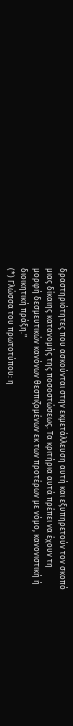δραστηριότητες που ασκούνται στην εκμετάλλευση αυτή και εξυπηρετούν τον σκοπό μιας δίκαιης κατανομής της ποσοστώσεως. Τα κριτήρια αυτά πρέπει να έχουν τη μορφή δεσμευτικών κανόνων θεσπιζομένων εκ των προτέρων με νόμο, κανονιστική ή διοικητική πράξη."
(*) Γλώσσα του πρωτοτύπου: η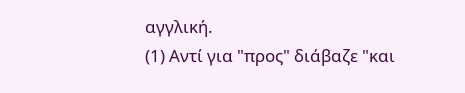αγγλική.
(1) Αντί για "προς" διάβαζε "και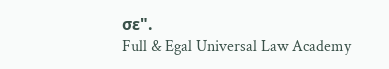σε".
Full & Egal Universal Law Academy